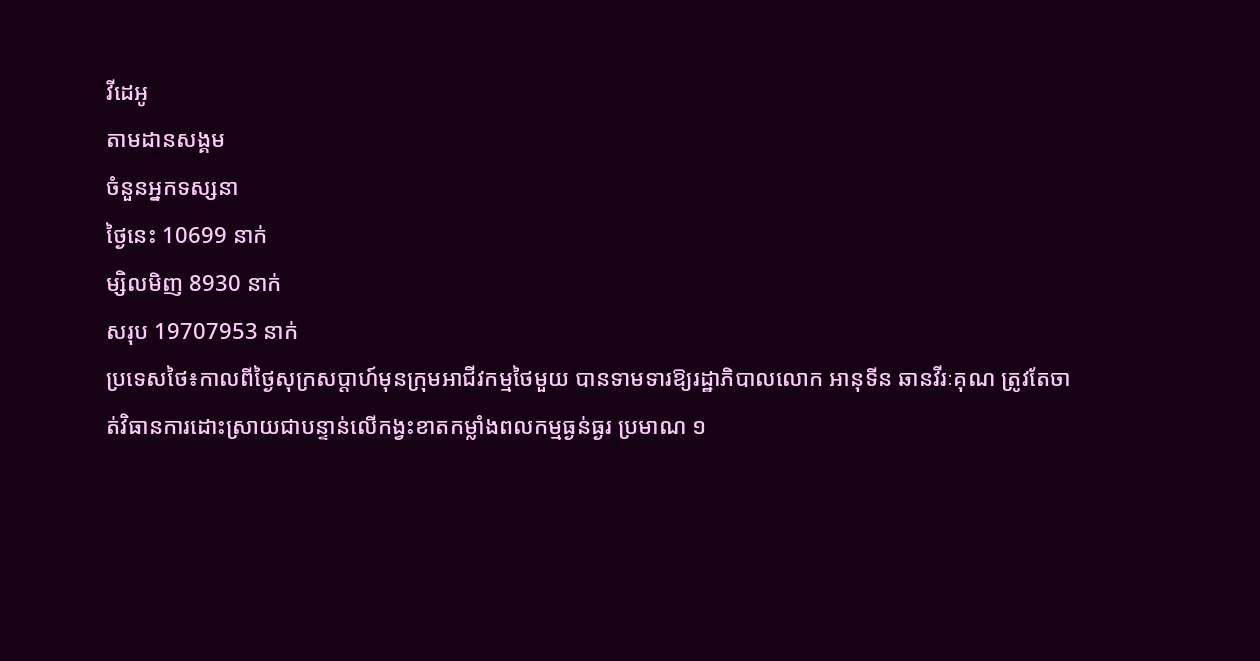វីដេអូ
តាមដានសង្គម
ចំនួនអ្នកទស្សនា
ថ្ងៃនេះ 10699 នាក់
ម្សិលមិញ 8930 នាក់
សរុប 19707953 នាក់
ប្រទេសថៃ៖កាលពីថ្ងៃសុក្រសប្ដាហ៍មុនក្រុមអាជីវកម្មថៃមួយ បានទាមទារឱ្យរដ្ឋាភិបាលលោក អានុទីន ឆានវីរៈគុណ ត្រូវតែចាត់វិធានការដោះស្រាយជាបន្ទាន់លើកង្វះខាតកម្លាំងពលកម្មធ្ងន់ធ្ងរ ប្រមាណ ១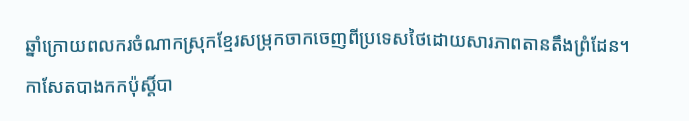ឆ្នាំក្រោយពលករចំណាកស្រុកខ្មែរសម្រុកចាកចេញពីប្រទេសថៃដោយសារភាពតានតឹងព្រំដែន។
កាសែតបាងកកប៉ុស្តិ៍បា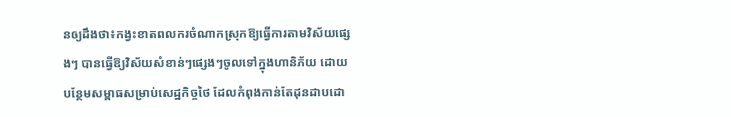នឲ្យដឹងថា៖កង្វះខាតពលករចំណាកស្រុកឱ្យធ្វើការតាមវិស័យផ្សេងៗ បានធ្វើឱ្យវិស័យសំខាន់ៗផ្សេងៗចូលទៅក្នុងហានិភ័យ ដោយបន្ថែមសម្ពាធសម្រាប់សេដ្ឋកិច្ចថៃ ដែលកំពុងកាន់តែដុនដាបដោ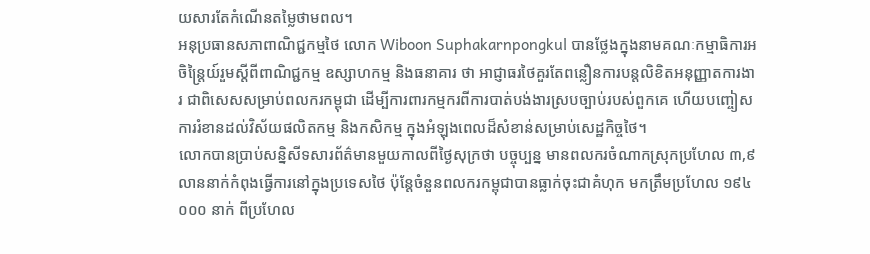យសារតែកំណើនតម្លៃថាមពល។
អនុប្រធានសភាពាណិជ្ជកម្មថៃ លោក Wiboon Suphakarnpongkul បានថ្លែងក្នុងនាមគណៈកម្មាធិការអចិន្ត្រៃយ៍រួមស្តីពីពាណិជ្ជកម្ម ឧស្សាហកម្ម និងធនាគារ ថា អាជ្ញាធរថៃគួរតែពន្លឿនការបន្តលិខិតអនុញ្ញាតការងារ ជាពិសេសសម្រាប់ពលករកម្ពុជា ដើម្បីការពារកម្មករពីការបាត់បង់ងារស្របច្បាប់របស់ពួកគេ ហើយបញ្ចៀសការរំខានដល់វិស័យផលិតកម្ម និងកសិកម្ម ក្នុងអំឡុងពេលដ៏សំខាន់សម្រាប់សេដ្ឋកិច្ចថៃ។
លោកបានប្រាប់សន្និសីទសារព័ត៌មានមួយកាលពីថ្ងៃសុក្រថា បច្ចុប្បន្ន មានពលករចំណាកស្រុកប្រហែល ៣,៩ លាននាក់កំពុងធ្វើការនៅក្នុងប្រទេសថៃ ប៉ុន្តែចំនួនពលករកម្ពុជាបានធ្លាក់ចុះជាគំហុក មកត្រឹមប្រហែល ១៩៤ ០០០ នាក់ ពីប្រហែល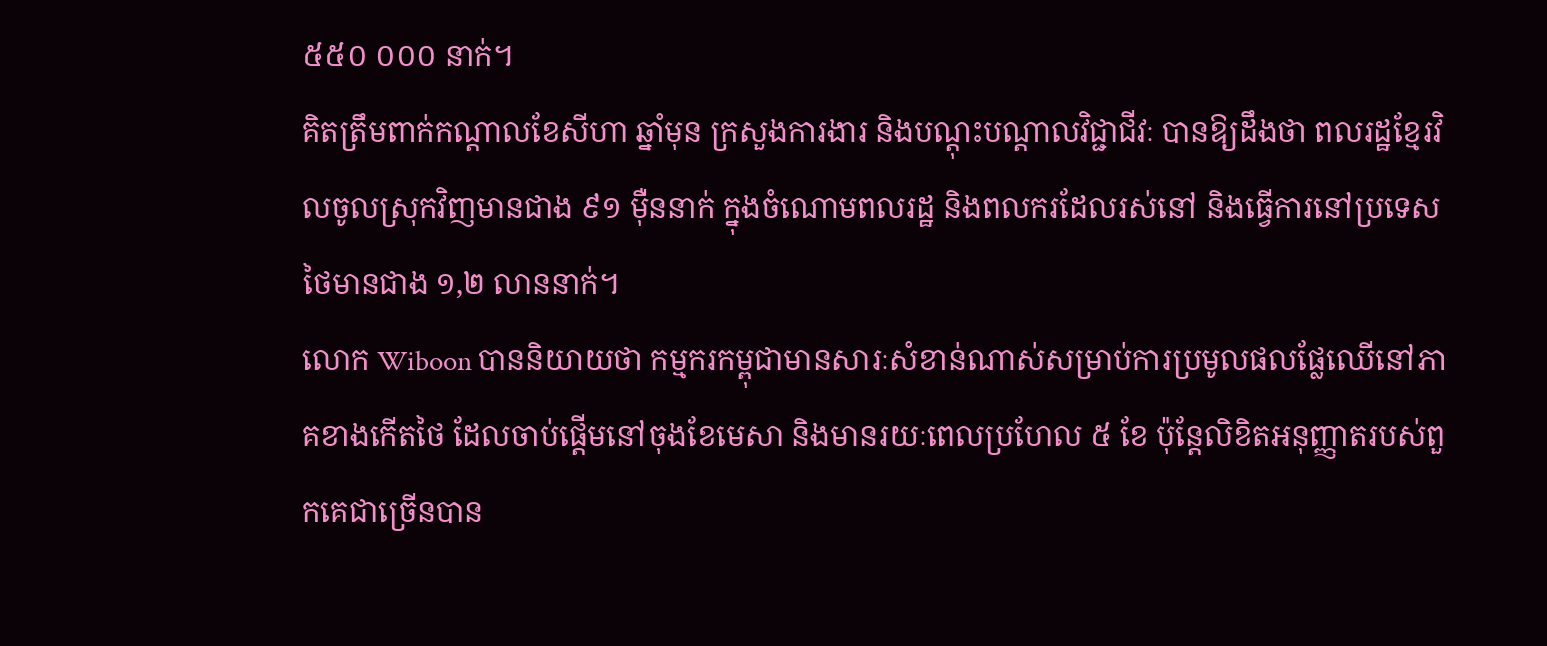៥៥០ ០០០ នាក់។
គិតត្រឹមពាក់កណ្ដាលខែសីហា ឆ្នាំមុន ក្រសួងការងារ និងបណ្តុះបណ្តាលវិជ្ជាជីវៈ បានឱ្យដឹងថា ពលរដ្ឋខ្មែរវិលចូលស្រុកវិញមានជាង ៩១ ម៉ឺននាក់ ក្នុងចំណោមពលរដ្ឋ និងពលករដែលរស់នៅ និងធ្វើការនៅប្រទេសថៃមានជាង ១,២ លាននាក់។
លោក Wiboon បាននិយាយថា កម្មករកម្ពុជាមានសារៈសំខាន់ណាស់សម្រាប់ការប្រមូលផលផ្លែឈើនៅភាគខាងកើតថៃ ដែលចាប់ផ្តើមនៅចុងខែមេសា និងមានរយៈពេលប្រហែល ៥ ខែ ប៉ុន្តែលិខិតអនុញ្ញាតរបស់ពួកគេជាច្រើនបាន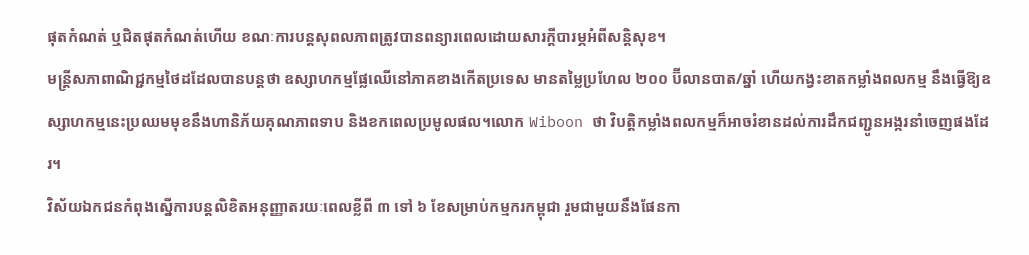ផុតកំណត់ ឬជិតផុតកំណត់ហើយ ខណៈការបន្តសុពលភាពត្រូវបានពន្យារពេលដោយសារក្តីបារម្ភអំពីសន្តិសុខ។
មន្រ្តីសភាពាណិជ្ជកម្មថៃដដែលបានបន្តថា ឧស្សាហកម្មផ្លែឈើនៅភាគខាងកើតប្រទេស មានតម្លៃប្រហែល ២០០ ប៊ីលានបាត/ឆ្នាំ ហើយកង្វះខាតកម្លាំងពលកម្ម នឹងធ្វើឱ្យឧស្សាហកម្មនេះប្រឈមមុខនឹងហានិភ័យគុណភាពទាប និងខកពេលប្រមូលផល។លោក Wiboon ថា វិបត្តិកម្លាំងពលកម្មក៏អាចរំខានដល់ការដឹកជញ្ជូនអង្ករនាំចេញផងដែរ។
វិស័យឯកជនកំពុងស្នើការបន្តលិខិតអនុញ្ញាតរយៈពេលខ្លីពី ៣ ទៅ ៦ ខែសម្រាប់កម្មករកម្ពុជា រួមជាមួយនឹងផែនកា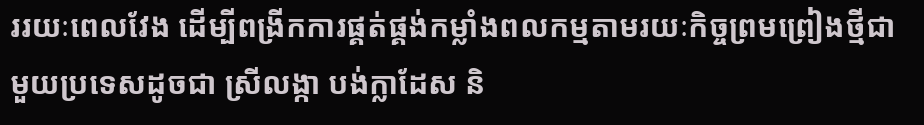ររយៈពេលវែង ដើម្បីពង្រីកការផ្គត់ផ្គង់កម្លាំងពលកម្មតាមរយៈកិច្ចព្រមព្រៀងថ្មីជាមួយប្រទេសដូចជា ស្រីលង្កា បង់ក្លាដែស និ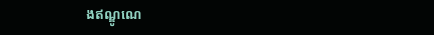ងឥណ្ឌូណេ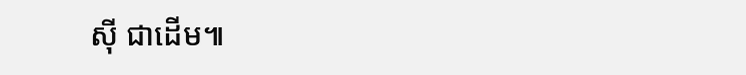ស៊ី ជាដើម៕